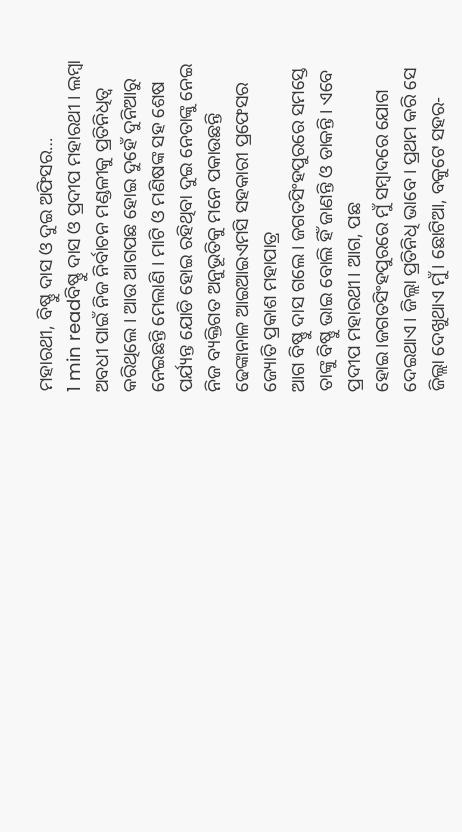ମହାରଥୀ, ବିଷ୍ଣୁ ଦାସ ଓ ଦୁଇ ଅଫିସର…
1 min readବିଷ୍ଣୁ ଦାସ ଓ ପ୍ରଦୀପ ମହାରଥୀ । ଲମ୍ବା ଅବଧୀ ପାଇଁ ନିଜ ନିର୍ବାଚନ ମଣ୍ଡଳୀକୁ ପ୍ରତିନିଧିତ୍ୱ କରିଥିଲେ । ଆଉ ଆଗପଛ ହୋଇ ଦୁହେଁ ଦୁନିଆରୁ ନେଇଛନ୍ତି ମେଲାଣି । ମାଟି ଓ ମଣିଷଙ୍କ ସହ ଶେଷ ପର୍ଯ୍ୟନ୍ତ ଯୋଡି ହୋଇ ରହିଥିବା ଦୁଇ ନେତାଙ୍କୁ ନେଇ ନିଜ ବ୍ୟକ୍ତିଗତ ଅନୁଭୂତିକୁ ମନେ ପକାଉଛନ୍ତି ଢେଙ୍କାନାଳ ଆଇଆଇଏମସି ସହକାରୀ ପ୍ରଫେସର ଜ୍ୟୋତି ପ୍ରକାଶ ମହାପାତ୍ର
ଆଗ ବିଷ୍ଣୁ ଦାସ ଗଲେ। ଜଗତସିଂହପୁରରେ ସମସ୍ତେ ତାଙ୍କୁ ବିଷ୍ଣୁ ଭାଇ ବୋଲି ହିଁ ଜାଣନ୍ତି ଓ ଡାକନ୍ତି। ଏବେ ପ୍ରଦୀପ ମହାରଥୀ। ଆଗ, ପଛ ହୋଇ।ଜଗତସିଂହପୁରରେ ମୁଁ ସମ୍ବାଦରେ ଯୋଗ ଦେଇଥାଏ। ଜିଲ୍ଲା ପ୍ରତିନିଧି ଭାବେ। ପ୍ରଥମ କରି ସେ ଜିଲ୍ଲା ଦେଖୁଥାଏ ମୁଁ। ଛୋଟିଆ, ବକୁଟେ ସହର-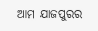ଆମ ଯାଜପୁରର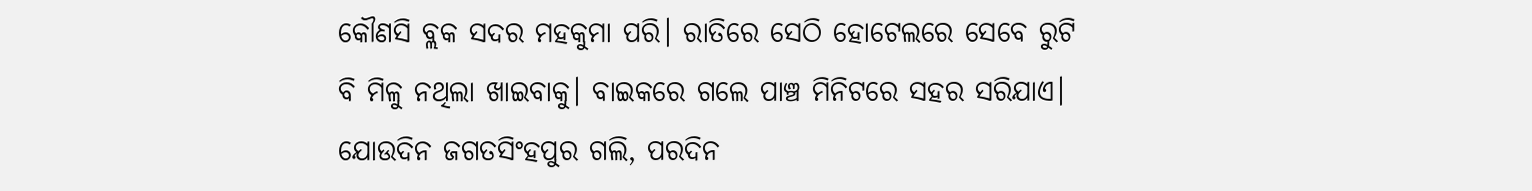କୌଣସି ବ୍ଲକ ସଦର ମହକୁମା ପରି। ରାତିରେ ସେଠି ହୋଟେଲରେ ସେବେ ରୁଟି ବି ମିଳୁ ନଥିଲା ଖାଇବାକୁ। ବାଇକରେ ଗଲେ ପାଞ୍ଚ ମିନିଟରେ ସହର ସରିଯାଏ। ଯୋଉଦିନ ଜଗତସିଂହପୁର ଗଲି, ପରଦିନ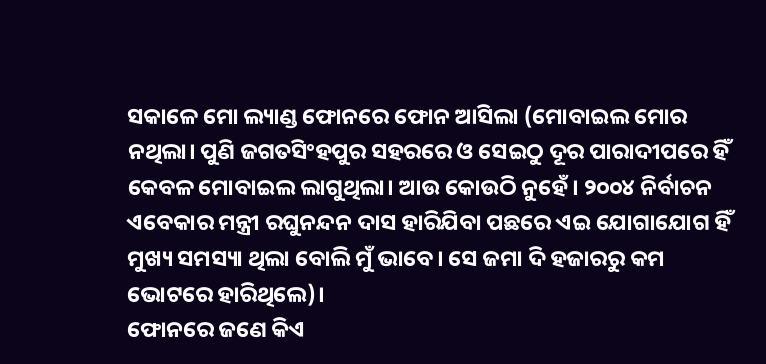ସକାଳେ ମୋ ଲ୍ୟାଣ୍ଡ ଫୋନରେ ଫୋନ ଆସିଲା (ମୋବାଇଲ ମୋର ନଥିଲା। ପୁଣି ଜଗତସିଂହପୁର ସହରରେ ଓ ସେଇଠୁ ଦୂର ପାରାଦୀପରେ ହିଁ କେବଳ ମୋବାଇଲ ଲାଗୁଥିଲା। ଆଉ କୋଉଠି ନୁହେଁ। ୨୦୦୪ ନିର୍ବାଚନ ଏବେକାର ମନ୍ତ୍ରୀ ରଘୁନନ୍ଦନ ଦାସ ହାରିଯିବା ପଛରେ ଏଇ ଯୋଗାଯୋଗ ହିଁ ମୁଖ୍ୟ ସମସ୍ୟା ଥିଲା ବୋଲି ମୁଁ ଭାବେ। ସେ ଜମା ଦି ହଜାରରୁ କମ ଭୋଟରେ ହାରିଥିଲେ)।
ଫୋନରେ ଜଣେ କିଏ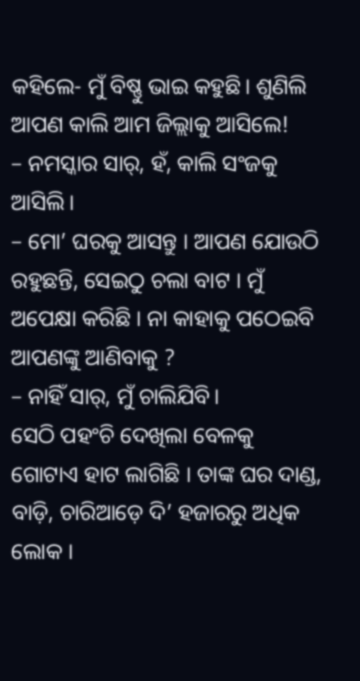କହିଲେ- ମୁଁ ବିଷ୍ଣୁ ଭାଇ କହୁଛି। ଶୁଣିଲି ଆପଣ କାଲି ଆମ ଜିଲ୍ଲାକୁ ଆସିଲେ!
– ନମସ୍କାର ସାର୍, ହଁ, କାଲି ସଂଜକୁ ଆସିଲି।
– ମୋ’ ଘରକୁ ଆସନ୍ତୁ । ଆପଣ ଯୋଉଠି ରହୁଛନ୍ତି, ସେଇଠୁ ଚଲା ବାଟ । ମୁଁ ଅପେକ୍ଷା କରିଛି । ନା କାହାକୁ ପଠେଇବି ଆପଣଙ୍କୁ ଆଣିବାକୁ ?
– ନାହିଁ ସାର୍, ମୁଁ ଚାଲିଯିବି।
ସେଠି ପହଂଚି ଦେଖିଲା ବେଳକୁ ଗୋଟାଏ ହାଟ ଲାଗିଛି । ତାଙ୍କ ଘର ଦାଣ୍ଡ, ବାଡ଼ି, ଚାରିଆଡ଼େ ଦି’ ହଜାରରୁ ଅଧିକ ଲୋକ ।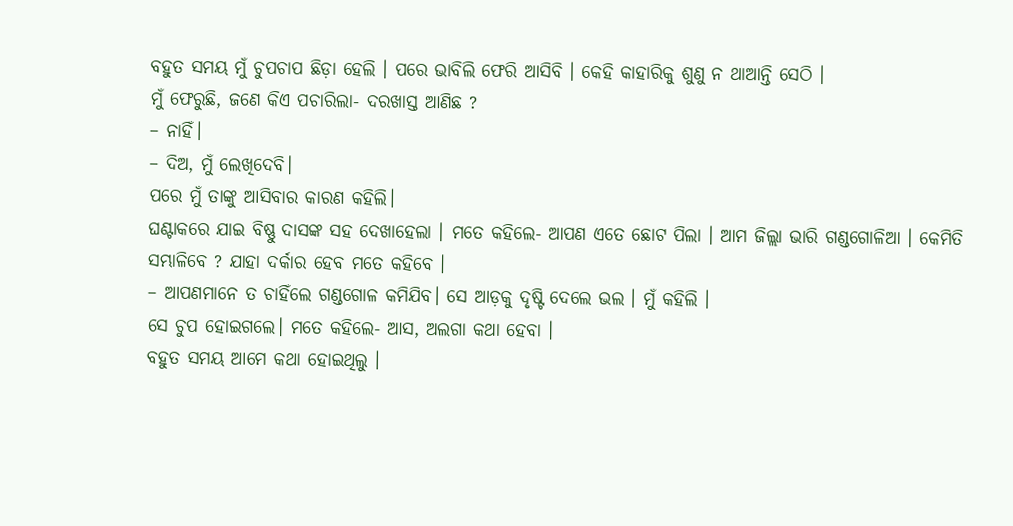ବହୁତ ସମୟ ମୁଁ ଚୁପଚାପ ଛିଡ଼ା ହେଲି । ପରେ ଭାବିଲି ଫେରି ଆସିବି । କେହି କାହାରିକୁ ଶୁଣୁ ନ ଥାଆନ୍ତି ସେଠି ।
ମୁଁ ଫେରୁଛି, ଜଣେ କିଏ ପଚାରିଲା- ଦରଖାସ୍ତ ଆଣିଛ ?
– ନାହିଁ।
– ଦିଅ, ମୁଁ ଲେଖିଦେବି।
ପରେ ମୁଁ ତାଙ୍କୁ ଆସିବାର କାରଣ କହିଲି।
ଘଣ୍ଟାକରେ ଯାଇ ବିଷ୍ଣୁ ଦାସଙ୍କ ସହ ଦେଖାହେଲା । ମତେ କହିଲେ- ଆପଣ ଏତେ ଛୋଟ ପିଲା । ଆମ ଜିଲ୍ଲା ଭାରି ଗଣ୍ଡଗୋଳିଆ । କେମିତି ସମ୍ଭାଳିବେ ? ଯାହା ଦର୍କାର ହେବ ମତେ କହିବେ ।
– ଆପଣମାନେ ତ ଚାହିଁଲେ ଗଣ୍ଡଗୋଳ କମିଯିବ। ସେ ଆଡ଼କୁ ଦୃଷ୍ଟି ଦେଲେ ଭଲ । ମୁଁ କହିଲି ।
ସେ ଚୁପ ହୋଇଗଲେ। ମତେ କହିଲେ- ଆସ, ଅଲଗା କଥା ହେବା ।
ବହୁତ ସମୟ ଆମେ କଥା ହୋଇଥିଲୁ ।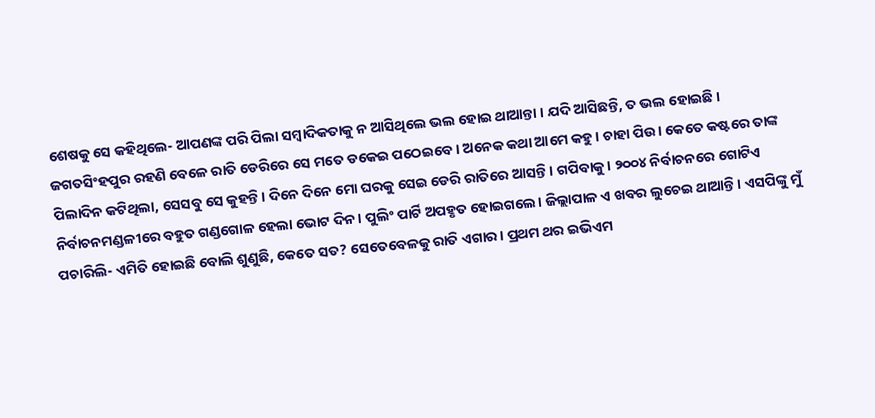ଶେଷକୁ ସେ କହିଥିଲେ- ଆପଣଙ୍କ ପରି ପିଲା ସମ୍ବାଦିକତାକୁ ନ ଆସିଥିଲେ ଭଲ ହୋଇ ଥାଆନ୍ତା । ଯଦି ଆସିଛନ୍ତି, ତ ଭଲ ହୋଇଛି ।
ଜଗତସିଂହପୁର ରହଣି ବେଳେ ରାତି ଡେରିରେ ସେ ମତେ ଡକେଇ ପଠେଇବେ। ଅନେକ କଥା ଆମେ କହୁ। ଚାହା ପିଉ। କେତେ କଷ୍ଟରେ ତାଙ୍କ ପିଲାଦିନ କଟିଥିଲା, ସେସବୁ ସେ କୁହନ୍ତି। ଦିନେ ଦିନେ ମୋ ଘରକୁ ସେଇ ଡେରି ରାତିରେ ଆସନ୍ତି। ଗପିବାକୁ। ୨୦୦୪ ନିର୍ବାଚନରେ ଗୋଟିଏ ନିର୍ବାଚନମଣ୍ଡଳୀରେ ବହୁତ ଗଣ୍ଡଗୋଳ ହେଲା ଭୋଟ ଦିନ। ପୁଲିଂ ପାର୍ଟି ଅପହୃତ ହୋଇଗଲେ। ଜିଲ୍ଲାପାଳ ଏ ଖବର ଲୁଚେଇ ଥାଆନ୍ତି। ଏସପିଙ୍କୁ ମୁଁ ପଚାରିଲି- ଏମିତି ହୋଇଛି ବୋଲି ଶୁଣୁଛି, କେତେ ସତ? ସେତେବେଳକୁ ରାତି ଏଗାର। ପ୍ରଥମ ଥର ଇଭିଏମ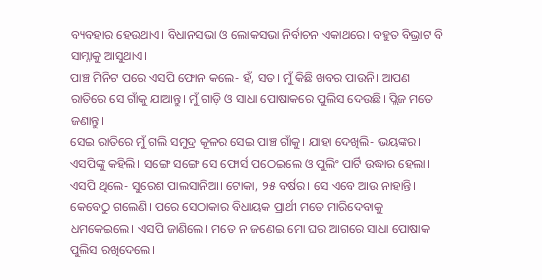ବ୍ୟବହାର ହେଉଥାଏ। ବିଧାନସଭା ଓ ଲୋକସଭା ନିର୍ବାଚନ ଏକାଥରେ। ବହୁତ ବିଭ୍ରାଟ ବି ସାମ୍ନାକୁ ଆସୁଥାଏ।
ପାଞ୍ଚ ମିନିଟ ପରେ ଏସପି ଫୋନ କଲେ- ହଁ, ସତ। ମୁଁ କିଛି ଖବର ପାଉନି। ଆପଣ ରାତିରେ ସେ ଗାଁକୁ ଯାଆନ୍ତୁ। ମୁଁ ଗାଡ଼ି ଓ ସାଧା ପୋଷାକରେ ପୁଲିସ ଦେଉଛି। ପ୍ଲିଜ ମତେ ଜଣାନ୍ତୁ।
ସେଇ ରାତିରେ ମୁଁ ଗଲି ସମୁଦ୍ର କୂଳର ସେଇ ପାଞ୍ଚ ଗାଁକୁ। ଯାହା ଦେଖିଲି- ଭୟଙ୍କର। ଏସପିଙ୍କୁ କହିଲି। ସଙ୍ଗେ ସଙ୍ଗେ ସେ ଫୋର୍ସ ପଠେଇଲେ ଓ ପୁଲିଂ ପାର୍ଟି ଉଦ୍ଧାର ହେଲା।
ଏସପି ଥିଲେ- ସୁରେଶ ପାଲସାନିଆ। ଟୋକା, ୨୫ ବର୍ଷର। ସେ ଏବେ ଆଉ ନାହାନ୍ତି। କେବେଠୁ ଗଲେଣି। ପରେ ସେଠାକାର ବିଧାୟକ ପ୍ରାର୍ଥୀ ମତେ ମାରିଦେବାକୁ ଧମକେଇଲେ। ଏସପି ଜାଣିଲେ। ମତେ ନ ଜଣେଇ ମୋ ଘର ଆଗରେ ସାଧା ପୋଷାକ ପୁଲିସ ରଖିଦେଲେ।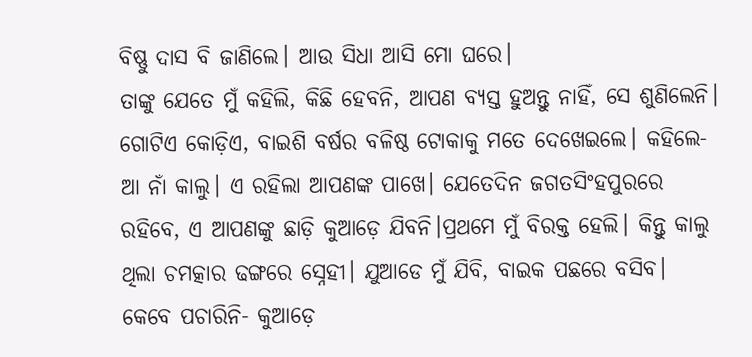ବିଷ୍ଣୁ ଦାସ ବି ଜାଣିଲେ। ଆଉ ସିଧା ଆସି ମୋ ଘରେ।
ତାଙ୍କୁ ଯେତେ ମୁଁ କହିଲି, କିଛି ହେବନି, ଆପଣ ବ୍ୟସ୍ତ ହୁଅନ୍ତୁ ନାହିଁ, ସେ ଶୁଣିଲେନି। ଗୋଟିଏ କୋଡ଼ିଏ, ବାଇଶି ବର୍ଷର ବଳିଷ୍ଠ ଟୋକାକୁ ମତେ ଦେଖେଇଲେ। କହିଲେ- ଆ ନାଁ କାଲୁ। ଏ ରହିଲା ଆପଣଙ୍କ ପାଖେ। ଯେତେଦିନ ଜଗତସିଂହପୁରରେ ରହିବେ, ଏ ଆପଣଙ୍କୁ ଛାଡ଼ି କୁଆଡ଼େ ଯିବନି।ପ୍ରଥମେ ମୁଁ ବିରକ୍ତ ହେଲି। କିନ୍ତୁ କାଲୁ ଥିଲା ଚମତ୍କାର ଢଙ୍ଗରେ ସ୍ନେହୀ। ଯୁଆଡେ ମୁଁ ଯିବି, ବାଇକ ପଛରେ ବସିବ। କେବେ ପଚାରିନି- କୁଆଡ଼େ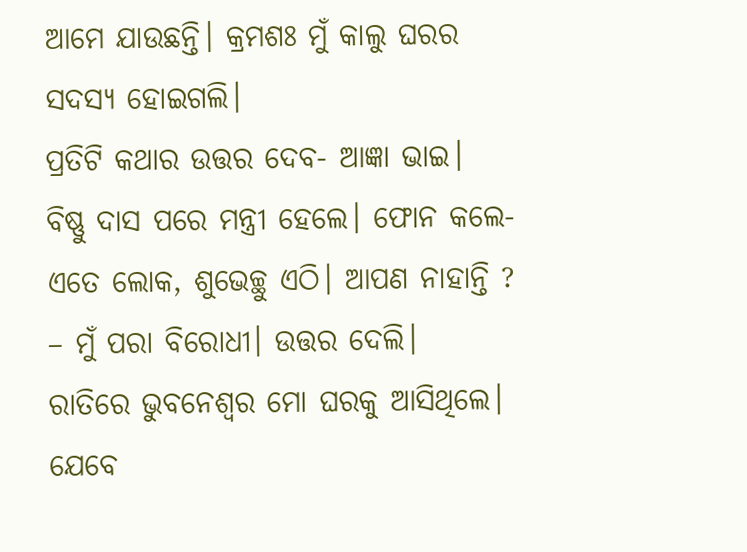ଆମେ ଯାଉଛନ୍ତି। କ୍ରମଶଃ ମୁଁ କାଲୁ ଘରର ସଦସ୍ୟ ହୋଇଗଲି।
ପ୍ରତିଟି କଥାର ଉତ୍ତର ଦେବ- ଆଜ୍ଞା ଭାଇ।
ବିଷ୍ଣୁ ଦାସ ପରେ ମନ୍ତ୍ରୀ ହେଲେ। ଫୋନ କଲେ- ଏତେ ଲୋକ, ଶୁଭେଚ୍ଛୁ ଏଠି। ଆପଣ ନାହାନ୍ତି ?
– ମୁଁ ପରା ବିରୋଧୀ। ଉତ୍ତର ଦେଲି।
ରାତିରେ ଭୁବନେଶ୍ୱର ମୋ ଘରକୁ ଆସିଥିଲେ।
ଯେବେ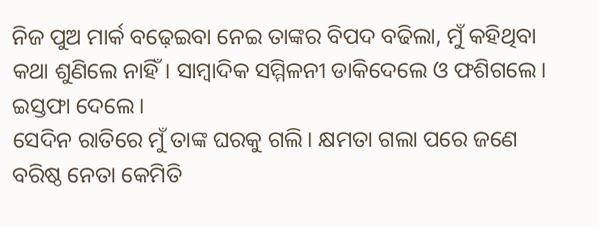ନିଜ ପୁଅ ମାର୍କ ବଢ଼େଇବା ନେଇ ତାଙ୍କର ବିପଦ ବଢିଲା, ମୁଁ କହିଥିବା କଥା ଶୁଣିଲେ ନାହିଁ। ସାମ୍ବାଦିକ ସମ୍ମିଳନୀ ଡାକିଦେଲେ ଓ ଫଶିଗଲେ। ଇସ୍ତଫା ଦେଲେ।
ସେଦିନ ରାତିରେ ମୁଁ ତାଙ୍କ ଘରକୁ ଗଲି। କ୍ଷମତା ଗଲା ପରେ ଜଣେ ବରିଷ୍ଠ ନେତା କେମିତି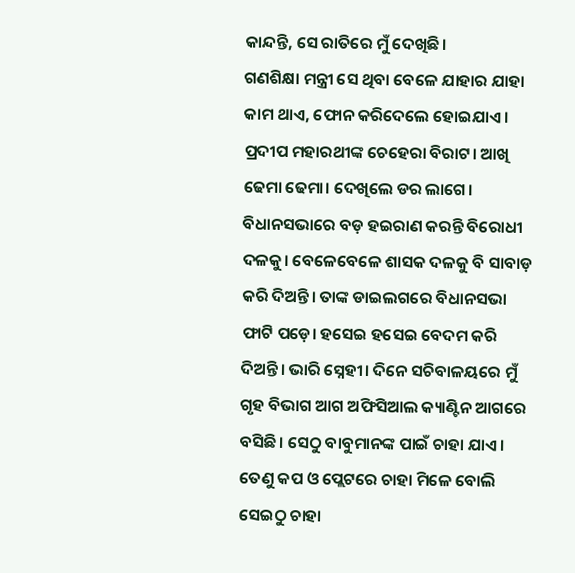କାନ୍ଦନ୍ତି, ସେ ରାତିରେ ମୁଁ ଦେଖିଛି।
ଗଣଶିକ୍ଷା ମନ୍ତ୍ରୀ ସେ ଥିବା ବେଳେ ଯାହାର ଯାହା କାମ ଥାଏ, ଫୋନ କରିଦେଲେ ହୋଇଯାଏ।
ପ୍ରଦୀପ ମହାରଥୀଙ୍କ ଚେହେରା ବିରାଟ। ଆଖି ଢେମା ଢେମା। ଦେଖିଲେ ଡର ଲାଗେ। ବିଧାନସଭାରେ ବଡ଼ ହଇରାଣ କରନ୍ତି ବିରୋଧୀ ଦଳକୁ। ବେଳେବେଳେ ଶାସକ ଦଳକୁ ବି ସାବାଡ଼ କରି ଦିଅନ୍ତି। ତାଙ୍କ ଡାଇଲଗରେ ବିଧାନସଭା ଫାଟି ପଡ଼େ। ହସେଇ ହସେଇ ବେଦମ କରି ଦିଅନ୍ତି। ଭାରି ସ୍ନେହୀ। ଦିନେ ସଚିବାଳୟରେ ମୁଁ ଗୃହ ବିଭାଗ ଆଗ ଅଫିସିଆଲ କ୍ୟାଣ୍ଟିନ ଆଗରେ ବସିଛି। ସେଠୁ ବାବୁମାନଙ୍କ ପାଇଁ ଚାହା ଯାଏ। ତେଣୁ କପ ଓ ପ୍ଲେଟରେ ଚାହା ମିଳେ ବୋଲି ସେଇଠୁ ଚାହା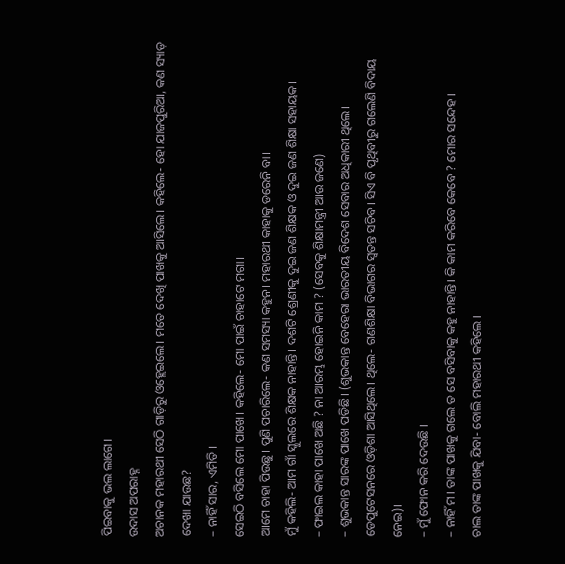ପିଇବାକୁ ଭଲ ଲାଗେ।
ଉଦାସ ଅପରାହ୍ନ
ଅଚାନକ ମହାରଥୀ ସେଠି ଗାଡ଼ିରୁ ଓହ୍ଲେଇଲେ। ମତେ ଦେଖି ପାଖକୁ ଆସିଲେ। କହିଲେ- ହୋ ଯାଜପୁରିଆ, କଣ ସ୍ୟାଡ଼ ଦେଖା ଯାଉଛ?
– ନାହିଁ ସାର, ଏମିତି ।
ସେଇଠି ବସିଲେ ମୋ ପାଖେ। କହିଲେ- ମୋ ପାଇଁ ଚାହାଟେ ମଗା।
ଆମେ ଚାହା ପିଉଛୁ। ପୁଣି ପଚାରିଲେ- କଣ ସମସ୍ୟା କହୁନ। ମହାରଥୀ କାହାକୁ ଡରେନି ବା।
ମୁଁ କହିଲି- ଆମ ଗାଁ ସ୍କୁଲରେ ଶିକ୍ଷକ ନାହାନ୍ତି। ଦଶଟି ଶ୍ରେଣୀକୁ ଦୁଇ ଜଣ ଶିକ୍ଷକ ଓ ଦୁଇ ଜଣ ଶିକ୍ଷା ସହାୟକ।
– ଫାଇଲ କାହା ପାଖେ ଅଛି ? ନା ଆରମ୍ଭ ହୋଇନି କାମ ? (ସେବକୁ ଶିକ୍ଷାମନ୍ତ୍ରୀ ଆଉ ଜଣେ)
– ଶୁଭକାନ୍ତ ସାରଙ୍କ ପାଖେ ପଡିଛି। (ଶୁଭକାନ୍ତ ବେହେରା ଭାରତୀୟ ବିଦେଶ ସେବାର ଅଧିକାରୀ ଥିଲେ। ଡେପୁଟେସନରେ ଓଡ଼ିଶା ଆସିଥିଲେ। ଥିଲେ- ଗଣଶିକ୍ଷା ବିଭାଗର ସ୍ବତନ୍ତ ସଚିବ। ସିଏ ବି ପୃଥିବୀରୁ ଗଲେଣି ବିଦାୟ ନେଇ)।
– ମୁଁ ଫୋନ କରି ଦେଉଛି ।
– ନାହିଁ ମ। ତାଙ୍କ ପାଖକୁ ଗଲେ ତ ସେ ବସିବାକୁ କହୁ ନାହାନ୍ତି। କି କାମ କରିବେ କେବେ ? ମୋର ସନ୍ଦେହ ।
ଚାଲ ତାଙ୍କ ପାଖକୁ ଯିବା- ବୋଲି ମହାରଥୀ କହିଲେ ।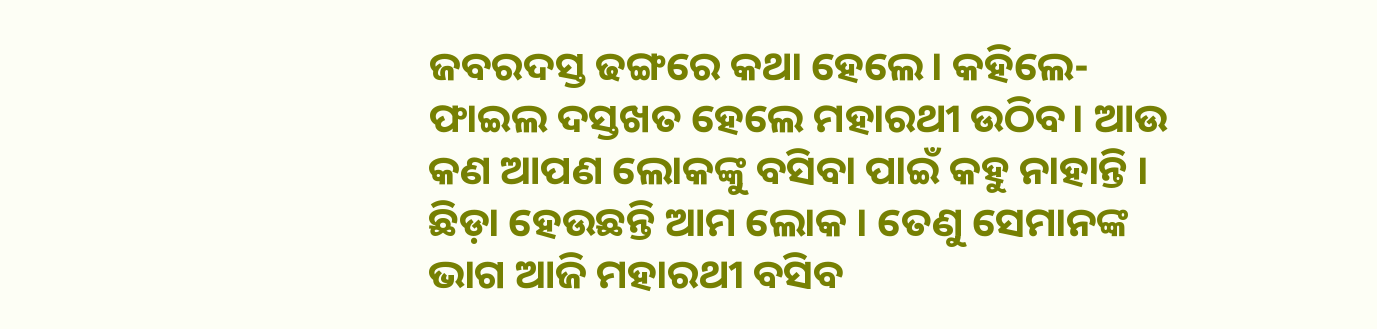ଜବରଦସ୍ତ ଢଙ୍ଗରେ କଥା ହେଲେ। କହିଲେ- ଫାଇଲ ଦସ୍ତଖତ ହେଲେ ମହାରଥୀ ଉଠିବ। ଆଉ କଣ ଆପଣ ଲୋକଙ୍କୁ ବସିବା ପାଇଁ କହୁ ନାହାନ୍ତି । ଛିଡ଼ା ହେଉଛନ୍ତି ଆମ ଲୋକ । ତେଣୁ ସେମାନଙ୍କ ଭାଗ ଆଜି ମହାରଥୀ ବସିବ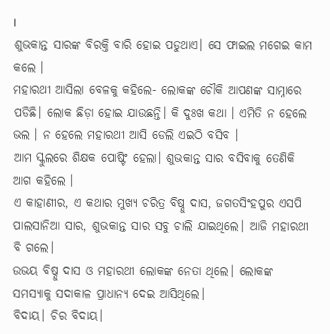।
ଶୁଭକାନ୍ତ ସାରଙ୍କ ବିରକ୍ତି ବାରି ହୋଇ ପଡୁଥାଏ। ସେ ଫାଇଲ ମଗେଇ କାମ କଲେ ।
ମହାରଥୀ ଆସିଲା ବେଳକୁ କହିଲେ- ଲୋକଙ୍କ ଚୌକି ଆପଣଙ୍କ ସାମ୍ନାରେ ପଡିଛି। ଲୋକ ଛିଡ଼ା ହୋଇ ଯାଉଛନ୍ତି। କି ଦୁଃଖ କଥା । ଏମିତି ନ ହେଲେ ଭଲ । ନ ହେଲେ ମହାରଥୀ ଆସି ଡେଲି ଏଇଠି ବସିବ ।
ଆମ ସ୍କୁଲରେ ଶିକ୍ଷକ ପୋଷ୍ଟିଂ ହେଲା। ଶୁଭକାନ୍ତ ସାର ବସିବାକୁ ତେଣିକି ଆଗ କହିଲେ ।
ଏ କାହାଣୀର, ଏ କଥାର ମୁଖ୍ୟ ଚରିତ୍ର ବିଷ୍ନୁ ଦାସ, ଜଗତସିଂହପୁର ଏସପି ପାଲସାନିଆ ସାର, ଶୁଭକାନ୍ତ ସାର ସବୁ ଚାଲି ଯାଇଥିଲେ। ଆଜି ମହାରଥୀ ବି ଗଲେ।
ଉଭୟ ବିଷ୍ନୁ ଦାସ ଓ ମହାରଥୀ ଲୋକଙ୍କ ନେତା ଥିଲେ। ଲୋକଙ୍କ ସମସ୍ୟାକୁ ସଦାକାଳ ପ୍ରାଧାନ୍ୟ ଦେଇ ଆସିଥିଲେ।
ବିଦାୟ। ଚିର ବିଦାୟ।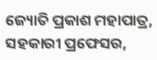ଜ୍ୟୋତି ପ୍ରକାଶ ମହାପାତ୍ର, ସହକାରୀ ପ୍ରଫେସର,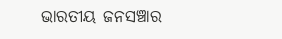ଭାରତୀୟ ଜନସଞ୍ଚାର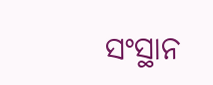ସଂସ୍ଥାନ